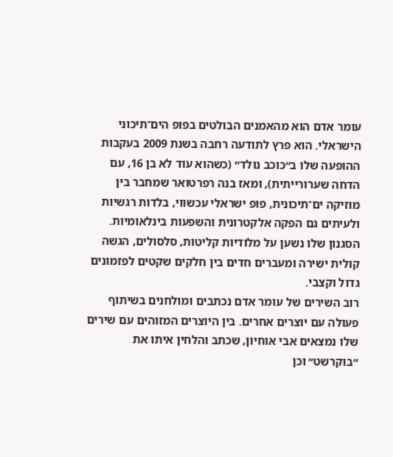עומר אדם הוא מהאמנים הבולטים בפופ הים־תיכוני הישראלי. הוא פרץ לתודעה רחבה בשנת 2009 בעקבות ההופעה שלו ב״כוכב נולד״ (כשהוא עוד לא בן 16, עם הדחה שערורייתית), ומאז בנה רפרטואר שמחבר בין מוזיקה ים־תיכונית, פופ ישראלי עכשווי, בלדות רגשיות ולעיתים גם הפקה אלקטרונית והשפעות בינלאומיות. הסגנון שלו נשען על מלודיות קליטות, סלסולים, הגשה קולית ישירה ומעברים חדים בין חלקים שקטים לפזמונים גדול וקצבי.
רוב השירים של עומר אדם נכתבים ומולחנים בשיתוף פעולה עם יוצרים אחרים. בין היוצרים המזוהים עם שירים שלו נמצאים אבי אוחיון, שכתב והלחין איתו את ״בוקרשט״ וכן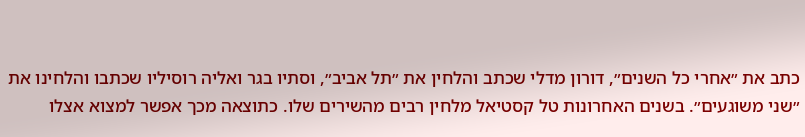כתב את ״אחרי כל השנים״, דורון מדלי שכתב והלחין את ״תל אביב״, וסתיו בגר ואליה רוסיליו שכתבו והלחינו את ״שני משוגעים״. בשנים האחרונות טל קסטיאל מלחין רבים מהשירים שלו. כתוצאה מכך אפשר למצוא אצלו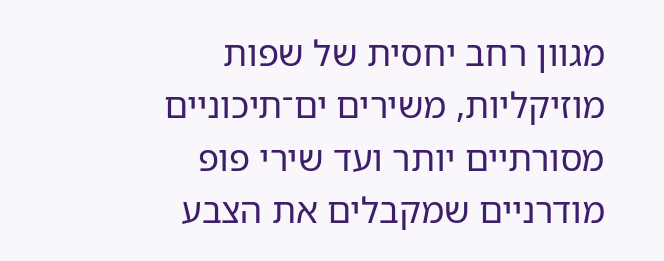מגוון רחב יחסית של שפות מוזיקליות, משירים ים־תיכוניים מסורתיים יותר ועד שירי פופ מודרניים שמקבלים את הצבע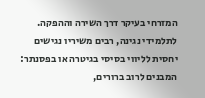המזרחי בעיקר דרך השירה וההפקה.
לתלמידי נגינה, רבים משיריו נגישים יחסית לליווי בסיסי בגיטרה או בפסנתר: המבנים לרוב ברורים,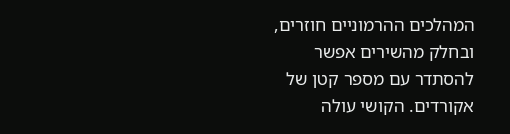המהלכים ההרמוניים חוזרים, ובחלק מהשירים אפשר להסתדר עם מספר קטן של אקורדים. הקושי עולה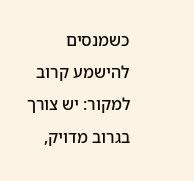כשמנסים להישמע קרוב למקור: יש צורך בגרוב מדויק,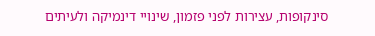סינקופות, עצירות לפני פזמון, שינויי דינמיקה ולעיתים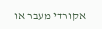אקורדי מעבר או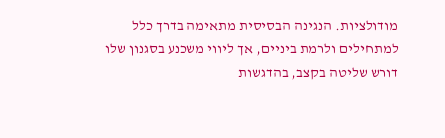מודולציות. הנגינה הבסיסית מתאימה בדרך כלל למתחילים ולרמת ביניים, אך ליווי משכנע בסגנון שלו דורש שליטה בקצב, בהדגשות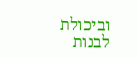וביכולת לבנות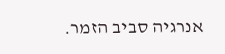אנרגיה סביב הזמר.